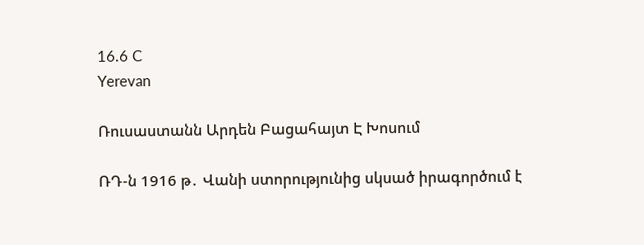16.6 C
Yerevan

Ռուսաստանն Արդեն Բացահայտ Է Խոսում

ՌԴ‑ն 1916 թ․ Վանի ստորությունից սկսած իրագործում է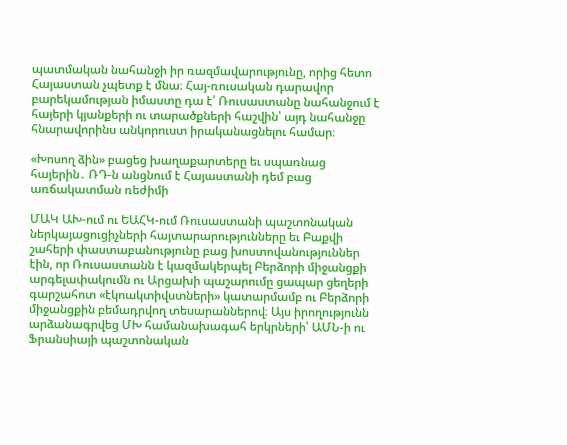պատմական նահանջի իր ռազմավարությունը, որից հետո Հայաստան չպետք է մնա։ Հայ-ռուսական դարավոր բարեկամության իմաստը դա է՝ Ռուսաստանը նահանջում է հայերի կյանքերի ու տարածքների հաշվին՝ այդ նահանջը հնարավորինս անկորուստ իրականացնելու համար։

«Խոսող ձին» բացեց խաղաքարտերը եւ սպառնաց հայերին․ ՌԴ‑ն անցնում է Հայաստանի դեմ բաց առճակատման ռեժիմի

ՄԱԿ ԱԽ-ում ու ԵԱՀԿ-ում Ռուսաստանի պաշտոնական ներկայացուցիչների հայտարարությունները եւ Բաքվի շահերի փաստաբանությունը բաց խոստովանություններ էին, որ Ռուսաստանն է կազմակերպել Բերձորի միջանցքի արգելափակումն ու Արցախի պաշարումը ցապար ցեղերի գարշահոտ «էկոակտիվստների» կատարմամբ ու Բերձորի միջանցքին բեմադրվող տեսարաններով։ Այս իրողությունն արձանագրվեց ՄԽ համանախագահ երկրների՝ ԱՄՆ‑ի ու Ֆրանսիայի պաշտոնական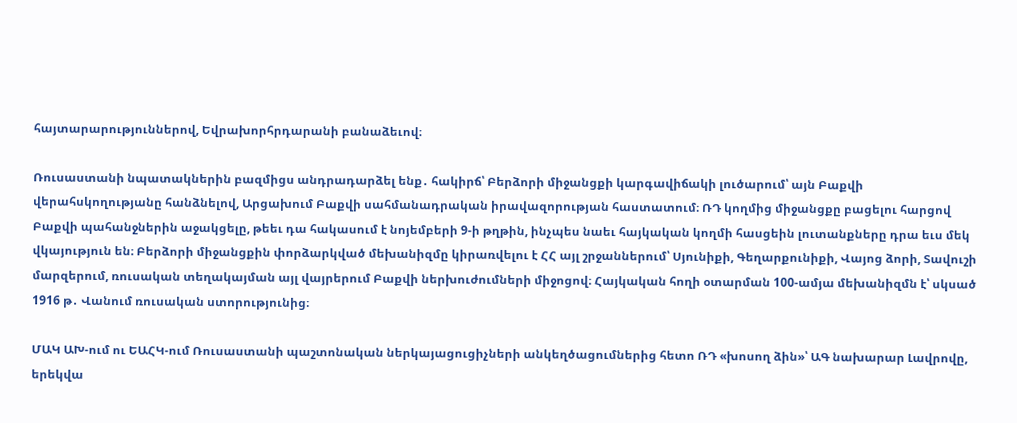հայտարարություններով, Եվրախորհրդարանի բանաձեւով։

Ռուսաստանի նպատակներին բազմիցս անդրադարձել ենք․ հակիրճ՝ Բերձորի միջանցքի կարգավիճակի լուծարում՝ այն Բաքվի վերահսկողությանը հանձնելով, Արցախում Բաքվի սահմանադրական իրավազորության հաստատում։ ՌԴ կողմից միջանցքը բացելու հարցով Բաքվի պահանջներին աջակցելը, թեեւ դա հակասում է նոյեմբերի 9‑ի թղթին, ինչպես նաեւ հայկական կողմի հասցեին լուտանքները դրա եւս մեկ վկայություն են։ Բերձորի միջանցքին փորձարկված մեխանիզմը կիրառվելու է ՀՀ այլ շրջաններում՝ Սյունիքի, Գեղարքունիքի, Վայոց ձորի, Տավուշի մարզերում, ռուսական տեղակայման այլ վայրերում Բաքվի ներխուժումների միջոցով։ Հայկական հողի օտարման 100-ամյա մեխանիզմն է՝ սկսած 1916 թ․ Վանում ռուսական ստորությունից։

ՄԱԿ ԱԽ-ում ու ԵԱՀԿ-ում Ռուսաստանի պաշտոնական ներկայացուցիչների անկեղծացումներից հետո ՌԴ «խոսող ձին»՝ ԱԳ նախարար Լավրովը, երեկվա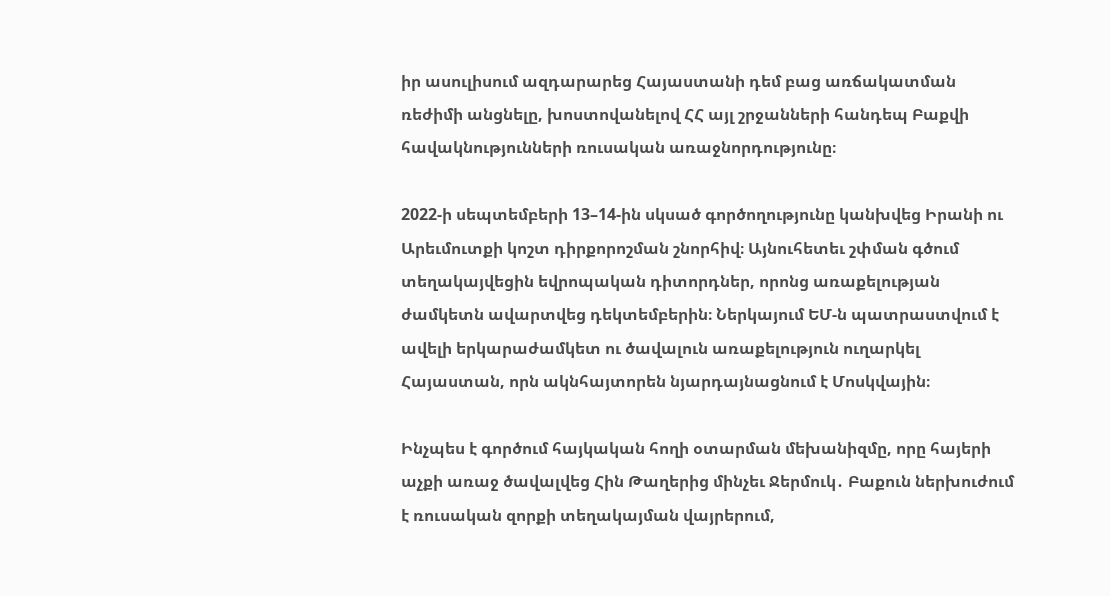իր ասուլիսում ազդարարեց Հայաստանի դեմ բաց առճակատման ռեժիմի անցնելը, խոստովանելով ՀՀ այլ շրջանների հանդեպ Բաքվի հավակնությունների ռուսական առաջնորդությունը։

2022‑ի սեպտեմբերի 13–14-ին սկսած գործողությունը կանխվեց Իրանի ու Արեւմուտքի կոշտ դիրքորոշման շնորհիվ։ Այնուհետեւ շփման գծում տեղակայվեցին եվրոպական դիտորդներ, որոնց առաքելության ժամկետն ավարտվեց դեկտեմբերին։ Ներկայում ԵՄ‑ն պատրաստվում է ավելի երկարաժամկետ ու ծավալուն առաքելություն ուղարկել Հայաստան, որն ակնհայտորեն նյարդայնացնում է Մոսկվային։

Ինչպես է գործում հայկական հողի օտարման մեխանիզմը, որը հայերի աչքի առաջ ծավալվեց Հին Թաղերից մինչեւ Ջերմուկ․ Բաքուն ներխուժում է ռուսական զորքի տեղակայման վայրերում,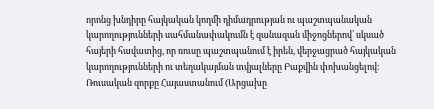որոնց խնդիրը հայկական կողմի դիմադրության ու պաշտպանական կարողությունների սահմանափակումն է զանազան միջոցներով՝ սկսած հայերի հավատից, որ ռուսը պաշտպանում է իրեն, վերջացրած հայկական կարողությունների ու տեղակայման տվյալները Բաքվին փոխանցելով։ Ռուսական զորքը Հայաստանում (Արցախը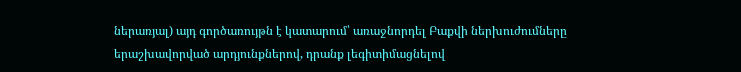ներառյալ) այդ գործառույթն է կատարում՝ առաջնորդել Բաքվի ներխուժումները երաշխավորված արդյունքներով, դրանք լեգիտիմացնելով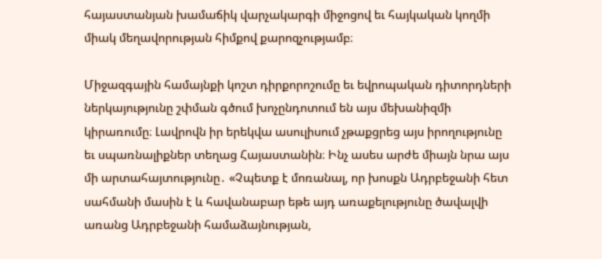հայաստանյան խամաճիկ վարչակարգի միջոցով եւ հայկական կողմի միակ մեղավորության հիմքով քարոզչությամբ։

Միջազգային համայնքի կոշտ դիրքորոշումը եւ եվրոպական դիտորդների ներկայությունը շփման գծում խոչընդոտում են այս մեխանիզմի կիրառումը։ Լավրովն իր երեկվա ասուլիսում չթաքցրեց այս իրողությունը եւ սպառնալիքներ տեղաց Հայաստանին։ Ինչ ասես արժե միայն նրա այս մի արտահայտությունը․ «Չպետք է մոռանալ, որ խոսքն Ադրբեջանի հետ սահմանի մասին է և հավանաբար եթե այդ առաքելությունը ծավալվի առանց Ադրբեջանի համաձայնության,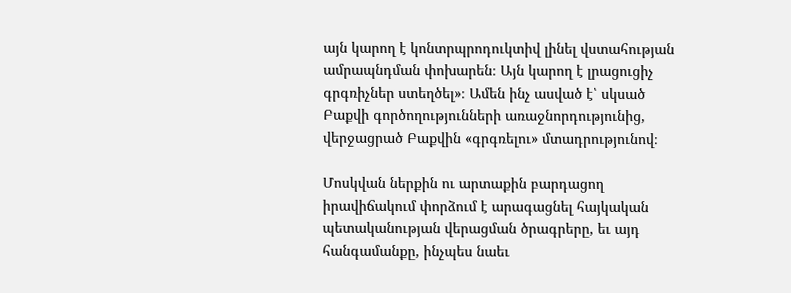այն կարող է կոնտրպրոդուկտիվ լինել վստահության ամրապնդման փոխարեն։ Այն կարող է լրացուցիչ գրգռիչներ ստեղծել»։ Ամեն ինչ ասված է՝ սկսած Բաքվի գործողությունների առաջնորդությունից, վերջացրած Բաքվին «գրգռելու» մտադրությունով։

Մոսկվան ներքին ու արտաքին բարդացող իրավիճակում փորձում է արագացնել հայկական պետականության վերացման ծրագրերը, եւ այդ հանգամանքը, ինչպես նաեւ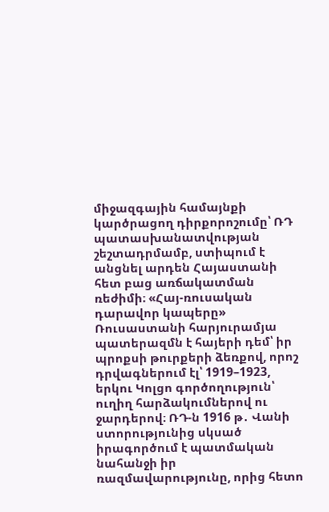միջազգային համայնքի կարծրացող դիրքորոշումը՝ ՌԴ պատասխանատվության շեշտադրմամբ, ստիպում է անցնել արդեն Հայաստանի հետ բաց առճակատման ռեժիմի։ «Հայ-ռուսական դարավոր կապերը» Ռուսաստանի հարյուրամյա պատերազմն է հայերի դեմ՝ իր պրոքսի թուրքերի ձեռքով, որոշ դրվագներում էլ՝ 1919–1923, երկու Կոլցո գործողություն՝ ուղիղ հարձակումներով ու ջարդերով։ ՌԴ‑ն 1916 թ․ Վանի ստորությունից սկսած իրագործում է պատմական նահանջի իր ռազմավարությունը, որից հետո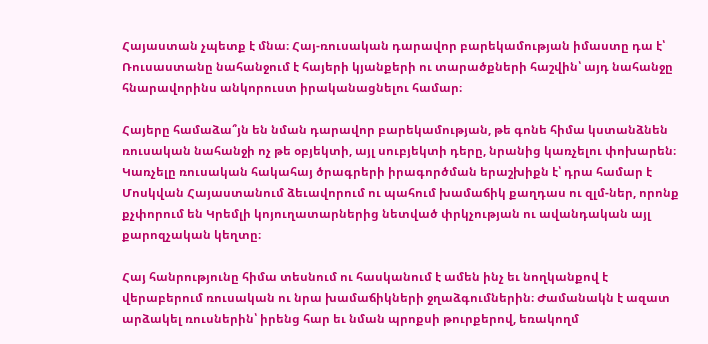Հայաստան չպետք է մնա։ Հայ-ռուսական դարավոր բարեկամության իմաստը դա է՝ Ռուսաստանը նահանջում է հայերի կյանքերի ու տարածքների հաշվին՝ այդ նահանջը հնարավորինս անկորուստ իրականացնելու համար։

Հայերը համաձա՞յն են նման դարավոր բարեկամության, թե գոնե հիմա կստանձնեն ռուսական նահանջի ոչ թե օբյեկտի, այլ սուբյեկտի դերը, նրանից կառչելու փոխարեն։ Կառչելը ռուսական հակահայ ծրագրերի իրագործման երաշխիքն է՝ դրա համար է Մոսկվան Հայաստանում ձեւավորում ու պահում խամաճիկ քաղդաս ու զլմ-ներ, որոնք քչփորում են Կրեմլի կոյուղատարներից նետված փրկչության ու ավանդական այլ քարոզչական կեղտը։

Հայ հանրությունը հիմա տեսնում ու հասկանում է ամեն ինչ եւ նողկանքով է վերաբերում ռուսական ու նրա խամաճիկների ջղաձգումներին։ Ժամանակն է ազատ արձակել ռուսներին՝ իրենց հար եւ նման պրոքսի թուրքերով, եռակողմ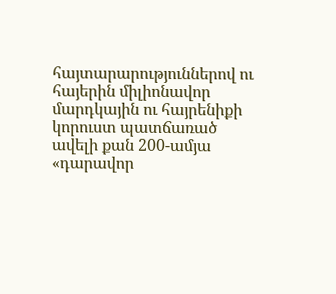հայտարարություններով ու հայերին միլիոնավոր մարդկային ու հայրենիքի կորուստ պատճառած ավելի քան 200-ամյա «դարավոր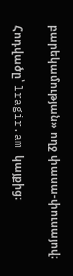բարեկամության» ողջ փասա-փուսայով։

Հոդվածը՝ lragir.am կայքից։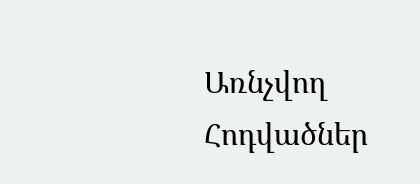Առնչվող Հոդվածներ